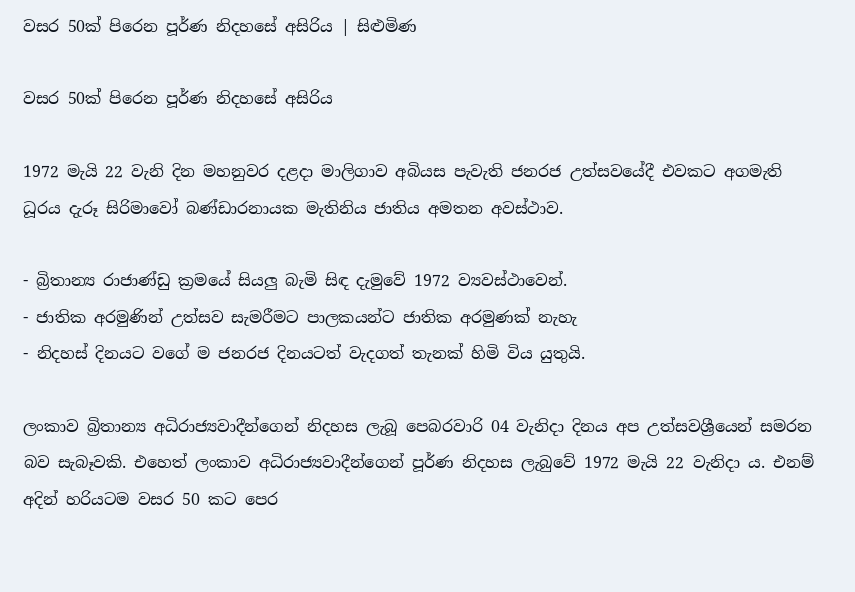වසර 50ක් පිරෙන පූර්ණ නිදහසේ අසිරිය | සිළුමිණ

වසර 50ක් පිරෙන පූර්ණ නිදහසේ අසිරිය

1972 මැයි 22 වැනි දින මහනුවර දළදා මාලිගාව අබියස පැවැති ජනරජ උත්සවයේදී එවකට අගමැති ධූරය දැරූ සිරිමාවෝ බණ්ඩාරනායක මැතිනිය ජාතිය අමතන අවස්ථාව.

- බ්‍රිතාන්‍ය රාජාණ්ඩු ක්‍රමයේ සියලු බැමි සිඳ දැමුවේ 1972 ව්‍යවස්ථාවෙන්.
- ජාතික අරමුණින් උත්සව සැමරීමට පාලකයන්ට ජාතික අරමුණක් නැහැ
- නිදහස් දිනයට වගේ ම ජනරජ දිනයටත් වැදගත් තැනක් හිමි විය යුතුයි.

ලංකාව බ්‍රිතාන්‍ය අධිරාජ්‍යවාදීන්ගෙන් නිදහස ලැබූ පෙබරවාරි 04 වැනිදා දිනය අප උත්සවශ්‍රීයෙන් සමරන බව සැබෑවකි. එහෙත් ලංකාව අධිරාජ්‍යවාදීන්ගෙන් පූර්ණ නිදහස ලැබුවේ 1972 මැයි 22 වැනිදා ය. එනම් අදින් හරියටම වසර 50 කට පෙර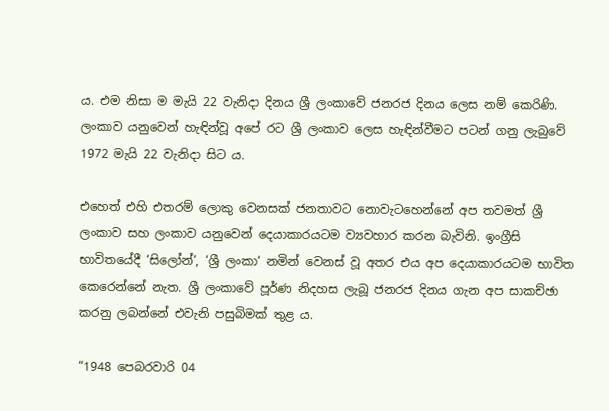ය. එම නිසා ම මැයි 22 වැනිදා දිනය ශ්‍රී ලංකාවේ ජනරජ දිනය ලෙස නම් කෙරිණි. ලංකාව යනුවෙන් හැඳින්වූ අපේ රට ශ්‍රී ලංකාව ලෙස හැඳින්වීමට පටන් ගනු ලැබුවේ 1972 මැයි 22 වැනිදා සිට ය.

එහෙත් එහි එතරම් ලොකු වෙනසක් ජනතාවට නොවැටහෙන්නේ අප තවමත් ශ්‍රී ලංකාව සහ ලංකාව යනුවෙන් දෙයාකාරයටම ව්‍යවහාර කරන බැවිනි. ඉංග්‍රීසි භාවිතයේදී ‘සිලෝන්‘, ‘ශ්‍රී ලංකා‘ නමින් වෙනස් වූ අතර එය අප දෙයාකාරයටම භාවිත කෙරෙන්නේ නැත. ශ්‍රී ලංකාවේ පූර්ණ නිදහස ලැබූ ජනරජ දිනය ගැන අප සාකච්ඡා කරනු ලබන්නේ එවැනි පසුබිමක් තුළ ය.

“1948 පෙබරවාරි 04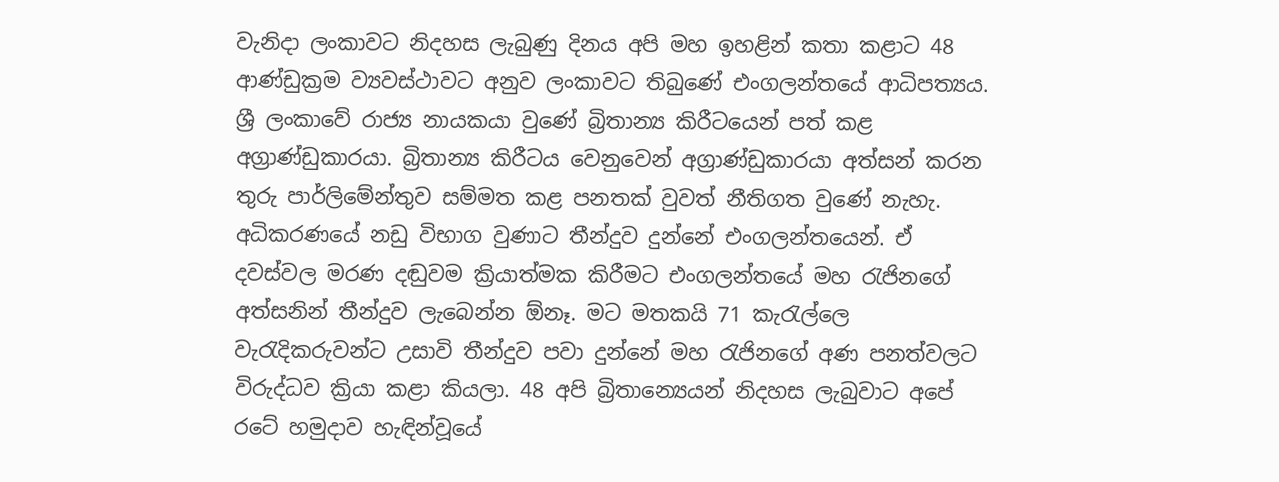වැනිදා ලංකාවට නිදහස ලැබුණු දිනය අපි මහ ඉහළින් කතා කළාට 48 ආණ්ඩුක්‍රම ව්‍යවස්ථාවට අනුව ලංකාවට තිබුණේ එංගලන්තයේ ආධිපත්‍යය. ශ්‍රී ලංකාවේ රාජ්‍ය නායකයා වුණේ බ්‍රිතාන්‍ය කිරීටයෙන් පත් කළ අග්‍රාණ්ඩුකාරයා. බ්‍රිතාන්‍ය කිරීටය වෙනුවෙන් අග්‍රාණ්ඩුකාරයා අත්සන් කරන තුරු පාර්ලිමේන්තුව සම්මත කළ පනතක් වුවත් නීතිගත වුණේ නැහැ. අධිකරණයේ නඩු විභාග වුණාට තීන්දුව දුන්නේ එංගලන්තයෙන්. ඒ දවස්වල මරණ දඬුවම ක්‍රියාත්මක කිරීමට එංගලන්තයේ මහ රැජිනගේ අත්සනින් තීන්දුව ලැබෙන්න ඕනෑ. මට මතකයි 71 කැරැල්ලෙ වැරැදිකරුවන්ට උසාවි තීන්දුව පවා දුන්නේ මහ රැජිනගේ අණ පනත්වලට විරුද්ධව ක්‍රියා කළා කියලා. 48 අපි බ්‍රිතාන්‍යෙයන් නිදහස ලැබුවාට අපේ රටේ හමුදාව හැඳින්වූයේ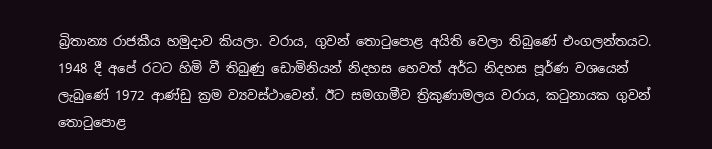බ්‍රිතාන්‍ය රාජකීය හමුදාව කියලා. වරාය, ගුවන් තොටුපොළ අයිති වෙලා තිබුණේ එංගලන්තයට. 1948 දී අපේ රටට හිමි වී තිබුණු ඩොමිනියන් නිදහස හෙවත් අර්ධ නිදහස පූර්ණ වශයෙන් ලැබුණේ 1972 ආණ්ඩු ක්‍රම ව්‍යවස්ථාවෙන්. ඊට සමගාමීව ත්‍රිකුණාමලය වරාය, කටුනායක ගුවන් තොටුපොළ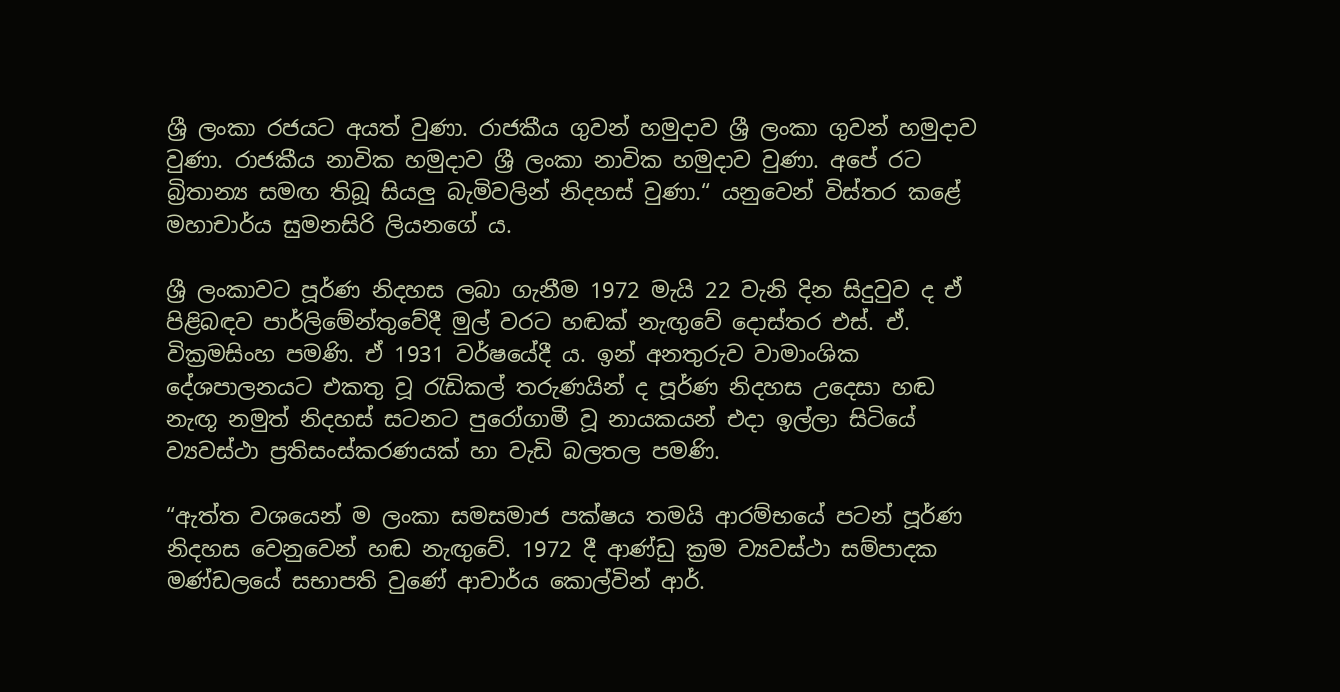ශ්‍රී ලංකා රජයට අයත් වුණා. රාජකීය ගුවන් හමුදාව ශ්‍රී ලංකා ගුවන් හමුදාව වුණා. රාජකීය නාවික හමුදාව ශ්‍රී ලංකා නාවික හමුදාව වුණා. අපේ රට බ්‍රිතාන්‍ය සමඟ තිබූ සියලු බැමිවලින් නිදහස් වුණා.“ යනුවෙන් විස්තර කළේ මහාචාර්ය සුමනසිරි ලියනගේ ය.

ශ්‍රී ලංකාවට පූර්ණ නිදහස ලබා ගැනීම 1972 මැයි 22 වැනි දින සිදුවුව ද ඒ පිළිබඳව පාර්ලිමේන්තුවේදී මුල් වරට හඬක් නැඟුවේ දොස්තර එස්. ඒ. වික්‍රමසිංහ පමණි. ඒ 1931 වර්ෂයේදී ය. ඉන් අනතුරුව වාමාංශික දේශපාලනයට එකතු වූ රැඩිකල් තරුණයින් ද පූර්ණ නිදහස උදෙසා හඬ නැඟූ නමුත් නිදහස් සටනට පුරෝගාමී වූ නායකයන් එදා ඉල්ලා සිටියේ ව්‍යවස්ථා ප්‍රතිසංස්කරණයක් හා වැඩි බලතල පමණි.

“ඇත්ත වශයෙන් ම ලංකා සමසමාජ පක්ෂය තමයි ආරම්භයේ පටන් පූර්ණ නිදහස වෙනුවෙන් හඬ නැඟුවේ. 1972 දී ආණ්ඩු ක්‍රම ව්‍යවස්ථා සම්පාදක මණ්ඩලයේ සභාපති වුණේ ආචාර්ය කොල්වින් ආර්.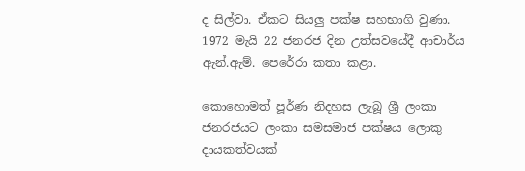ද සිල්වා. ඒකට සියලු පක්ෂ සහභාගි වුණා. 1972 මැයි 22 ජනරජ දින උත්සවයේදී ආචාර්ය ඇන්.ඇම්. පෙරේරා කතා කළා.

කොහොමත් පූර්ණ නිදහස ලැබූ ශ්‍රී ලංකා ජනරජයට ලංකා සමසමාජ පක්ෂය ලොකු දායකත්වයක්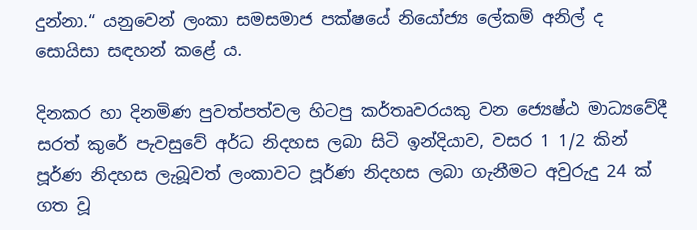දුන්නා.“ යනුවෙන් ලංකා සමසමාජ පක්ෂයේ නියෝජ්‍ය ලේකම් අනිල් ද සොයිසා සඳහන් කළේ ය.

දිනකර හා දිනමිණ පුවත්පත්වල හිටපු කර්තෘවරයකු වන ජ්‍යෙෂ්ඨ මාධ්‍යවේදී සරත් කුරේ පැවසුවේ අර්ධ නිදහස ලබා සිටි ඉන්දියාව, වසර 1 1/2 කින් පූර්ණ නිදහස ලැබූවත් ලංකාවට පූර්ණ නිදහස ලබා ගැනීමට අවුරුදු 24 ක් ගත වූ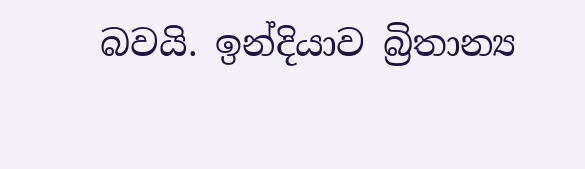බවයි. ඉන්දියාව බ්‍රිතාන්‍ය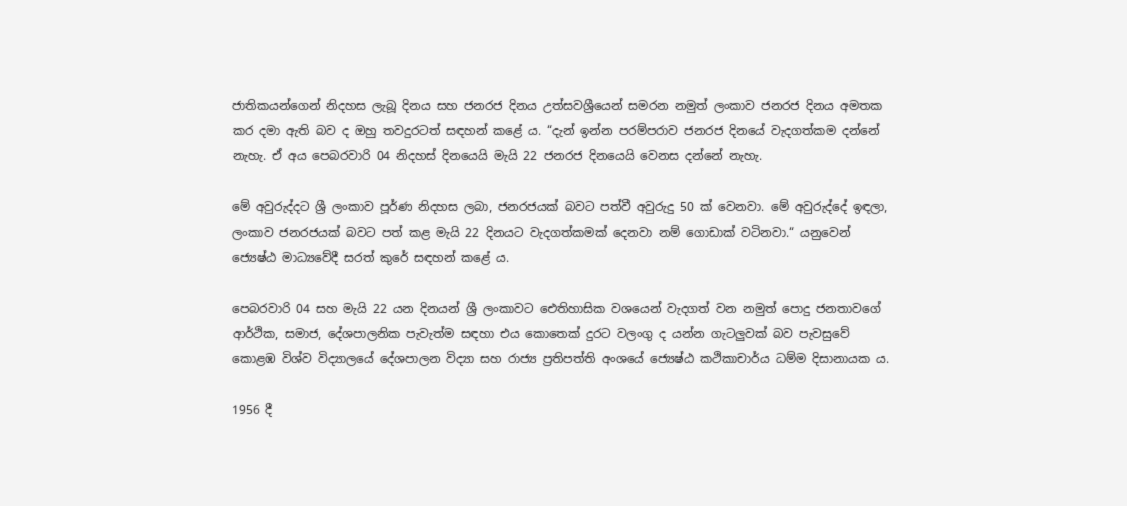ජාතිකයන්ගෙන් නිදහස ලැබූ දිනය සහ ජනරජ දිනය උත්සවශ්‍රීයෙන් සමරන නමුත් ලංකාව ජනරජ දිනය අමතක කර දමා ඇති බව ද ඔහු තවදුරටත් සඳහන් කළේ ය. “දැන් ඉන්න පරම්පරාව ජනරජ දිනයේ වැදගත්කම දන්නේ නැහැ. ඒ අය පෙබරවාරි 04 නිදහස් දිනයෙයි මැයි 22 ජනරජ දිනයෙයි වෙනස දන්නේ නැහැ.

මේ අවුරුද්දට ශ්‍රී ලංකාව පූර්ණ නිදහස ලබා, ජනරජයක් බවට පත්වී අවුරුදු 50 ක් වෙනවා. මේ අවුරුද්දේ ඉඳලා, ලංකාව ජනරජයක් බවට පත් කළ මැයි 22 දිනයට වැදගත්කමක් දෙනවා නම් ගොඩාක් වටිනවා.“ යනුවෙන් ජ්‍යෙෂ්ඨ මාධ්‍යවේදී සරත් කුරේ සඳහන් කළේ ය.

පෙබරවාරි 04 සහ මැයි 22 යන දිනයන් ශ්‍රී ලංකාවට ඓතිහාසික වශයෙන් වැදගත් වන නමුත් පොදු ජනතාවගේ ආර්ථික, සමාජ, දේශපාලනික පැවැත්ම සඳහා එය කොතෙක් දුරට වලංගු ද යන්න ගැටලුවක් බව පැවසුවේ කොළඹ විශ්ව විද්‍යාලයේ දේශපාලන විද්‍යා සහ රාජ්‍ය ප්‍රතිපත්ති අංශයේ ජ්‍යෙෂ්ඨ කථිකාචාර්ය ධම්ම දිසානායක ය.

1956 දී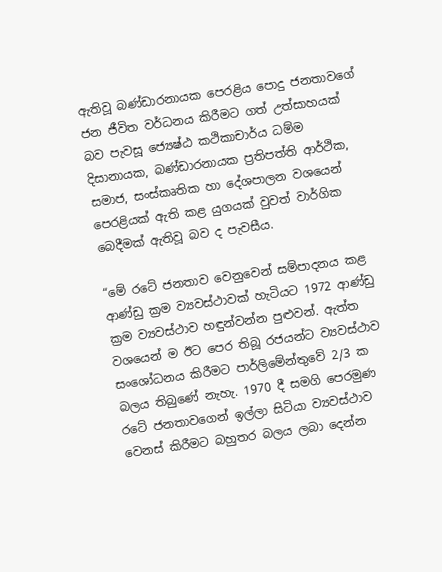ඇතිවූ බණ්ඩාරනායක පෙරළිය පොදු ජනතාවගේ ජන ජීවිත වර්ධනය කිරීමට ගත් උත්සාහයක් බව පැවසූ ජ්‍යෙෂ්ඨ කථිකාචාර්ය ධම්ම දිසානායක, බණ්ඩාරනායක ප්‍රතිපත්ති ආර්ථික, සමාජ, සංස්කෘතික හා දේශපාලන වශයෙන් පෙරළියක් ඇති කළ යුගයක් වුවත් වාර්ගික බෙදීමක් ඇතිවූ බව ද පැවසීය.

“මේ රටේ ජනතාව වෙනුවෙන් සම්පාදනය කළ ආණ්ඩු ක්‍රම ව්‍යවස්ථාවක් හැටියට 1972 ආණ්ඩු ක්‍රම ව්‍යවස්ථාව හඳුන්වන්න පුළුවන්. ඇත්ත වශයෙන් ම ඊට පෙර තිබූ රජයන්ට ව්‍යවස්ථාව සංශෝධනය කිරීමට පාර්ලිමේන්තුවේ 2/3 ක බලය තිබුණේ නැහැ. 1970 දී සමගි පෙරමුණ රටේ ජනතාවගෙන් ඉල්ලා සිටියා ව්‍යවස්ථාව වෙනස් කිරීමට බහුතර බලය ලබා දෙන්න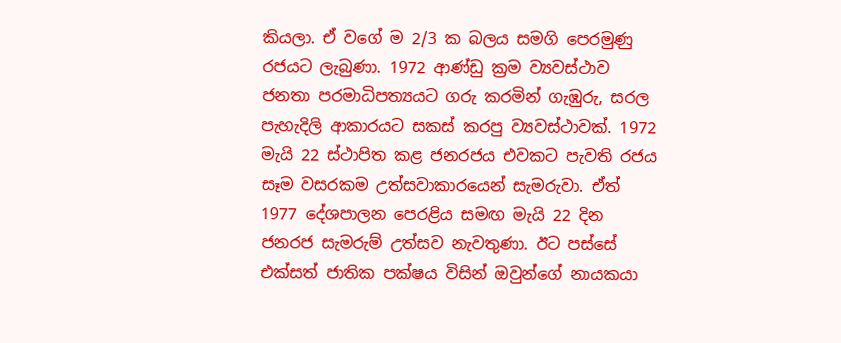කියලා. ඒ වගේ ම 2/3 ක බලය සමගි පෙරමුණු රජයට ලැබුණා. 1972 ආණ්ඩු ක්‍රම ව්‍යවස්ථාව ජනතා පරමාධිපත්‍යයට ගරු කරමින් ගැඹුරු, සරල පැහැදිලි ආකාරයට සකස් කරපු ව්‍යවස්ථාවක්. 1972 මැයි 22 ස්ථාපිත කළ ජනරජය එවකට පැවති රජය සෑම වසරකම උත්සවාකාරයෙන් සැමරුවා. ඒත් 1977 දේශපාලන පෙරළිය සමඟ මැයි 22 දින ජනරජ සැමරුම් උත්සව නැවතුණා. ඊට පස්සේ එක්සත් ජාතික පක්ෂය විසින් ඔවුන්ගේ නායකයා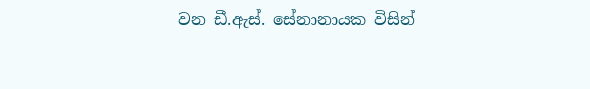වන ඩී.ඇස්. සේනානායක විසින්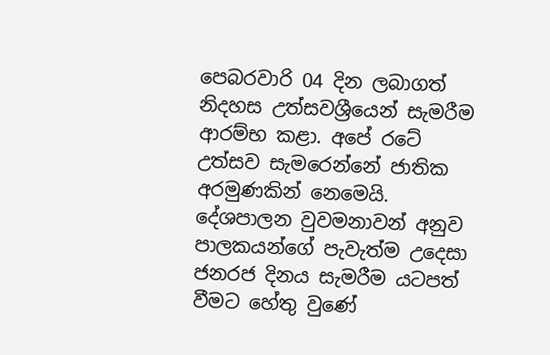පෙබරවාරි 04 දින ලබාගත් නිදහස උත්සවශ්‍රීයෙන් සැමරීම ආරම්භ කළා. අපේ රටේ උත්සව සැමරෙන්නේ ජාතික අරමුණකින් නෙමෙයි. දේශපාලන වුවමනාවන් අනුව පාලකයන්ගේ පැවැත්ම උදෙසා ජනරජ දිනය සැමරීම යටපත් වීමට හේතු වුණේ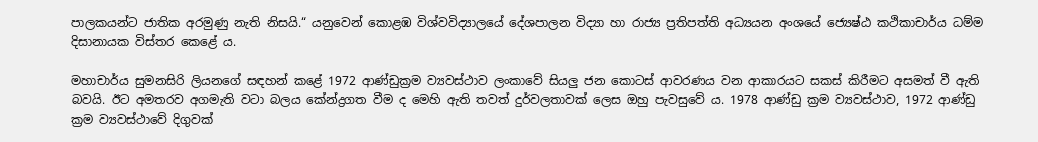පාලකයන්ට ජාතික අරමුණු නැති නිසයි.“ යනුවෙන් කොළඹ විශ්වවිද්‍යාලයේ දේශපාලන විද්‍යා හා රාජ්‍ය ප්‍රතිපත්ති අධ්‍යයන අංශයේ ජ්‍යෙෂ්ඨ කථිකාචාර්ය ධම්ම දිසානායක විස්තර කෙළේ ය.

මහාචාර්ය සුමනසිරි ලියනගේ සඳහන් කළේ 1972 ආණ්ඩුක්‍රම ව්‍යවස්ථාව ලංකාවේ සියලු ජන කොටස් ආවරණය වන ආකාරයට සකස් කිරීමට අසමත් වී ඇති බවයි. ඊට අමතරව අගමැති වටා බලය කේන්ද්‍රගත වීම ද මෙහි ඇති තවත් දුර්වලතාවක් ලෙස ඔහු පැවසුවේ ය. 1978 ආණ්ඩු ක්‍රම ව්‍යවස්ථාව, 1972 ආණ්ඩු ක්‍රම ව්‍යවස්ථාවේ දිගුවක්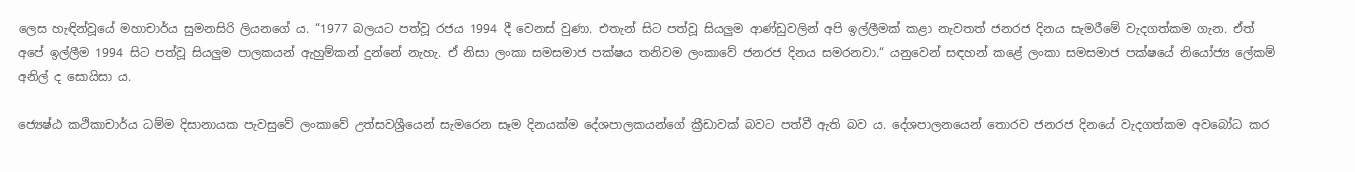ලෙස හැඳින්වූයේ මහාචාර්ය සුමනසිරි ලියනගේ ය. “1977 බලයට පත්වූ රජය 1994 දී වෙනස් වුණා. එතැන් සිට පත්වූ සියලුම ආණ්ඩුවලින් අපි ඉල්ලීමක් කළා නැවතත් ජනරජ දිනය සැමරීමේ වැදගත්කම ගැන. ඒත් අපේ ඉල්ලීම 1994 සිට පත්වූ සියලුම පාලකයන් ඇහුම්කන් දුන්නේ නැහැ. ඒ නිසා ලංකා සමසමාජ පක්ෂය තනිවම ලංකාවේ ජනරජ දිනය සමරනවා.“ යනුවෙන් සඳහන් කළේ ලංකා සමසමාජ පක්ෂයේ නියෝජ්‍ය ලේකම් අනිල් ද සොයිසා ය.

ජ්‍යෙෂ්ඨ කථිකාචාර්ය ධම්ම දිසානායක පැවසුවේ ලංකාවේ උත්සවශ්‍රීයෙන් සැමරෙන සෑම දිනයක්ම දේශපාලකයන්ගේ ක්‍රීඩාවක් බවට පත්වී ඇති බව ය. දේශපාලනයෙන් තොරව ජනරජ දිනයේ වැදගත්කම අවබෝධ කර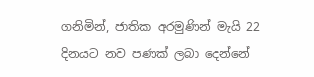ගනිමින්, ජාතික අරමුණින් මැයි 22 දිනයට නව පණක් ලබා දෙන්නේ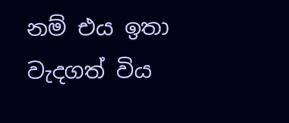නම් එය ඉතා වැදගත් විය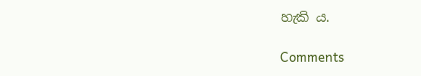හැකි ය.

Comments